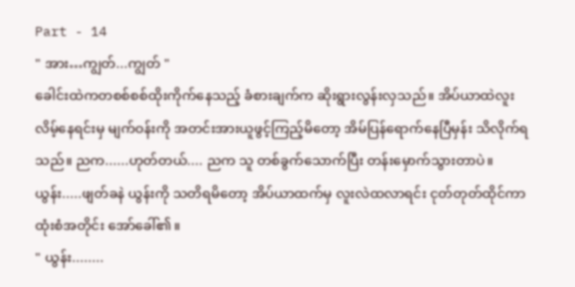Part - 14
" အား…ကျွတ်...ကျွတ် "
ခေါင်းထဲကတစစ်စစ်ထိုးကိုက်နေသည့် ခံစားချက်က ဆိုးရွားလွန်းလှသည်။ အိပ်ယာထဲလူးလိမ့်နေရင်းမှ မျက်ဝန်းကို အတင်းအားယူဖွင့်ကြည့်မိတော့ အိမ်ပြန်ရောက်နေပြီမှန်း သိလိုက်ရသည်။ ညက......ဟုတ်တယ်.... ညက သူ တစ်ခွက်သောက်ပြီး တန်းမှောက်သွားတာပဲ။
ယွန်း.....ဖျတ်ခနဲ ယွန်းကို သတိရမိတော့ အိပ်ယာထက်မှ လူးလဲထလာရင်း ငုတ်တုတ်ထိုင်ကာ ထုံးစံအတိုင်း အော်ခေါ်၏။
" ယွန်း........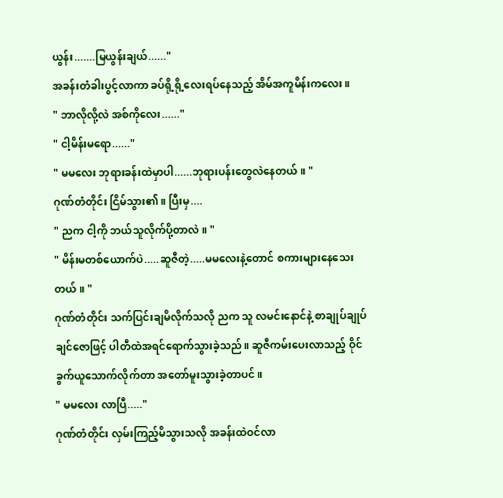ယွန်း.......မြယွန်းချယ်......"
အခန်းတံခါးပွင့်လာကာ ခပ်ရို့ရို့လေးရပ်နေသည့် အိမ်အကူမိန်းကလေး။
" ဘာလိုလို့လဲ အစ်ကိုလေး......"
" ငါ့မိန်းမရော......"
" မမလေး ဘုရားခန်းထဲမှာပါ......ဘုရားပန်းတွေလဲနေတယ်။ "
ဂုဏ်တံတိုင်း ငြိမ်သွား၏။ ပြီးမှ....
" ညက ငါ့ကို ဘယ်သူလိုက်ပို့တာလဲ။ "
" မိန်းမတစ်ယောက်ပဲ.....ဆူဇီတဲ့.....မမလေးနဲ့တောင် စကားများနေသေးတယ်။ "
ဂုဏ်တံတိုင်း သက်ပြင်းချမိလိုက်သလို ညက သူ လမင်းနောင်နဲ့ စာချုပ်ချုပ်ချင်ဇောဖြင့် ပါတီထဲအရင်ရောက်သွားခဲ့သည်။ ဆူဇီကမ်းပေးလာသည့် ဝိုင်ခွက်ယူသောက်လိုက်တာ အတော်မူးသွားခဲ့တာပင်။
" မမလေး လာပြီ....."
ဂုဏ်တံတိုင်း လှမ်းကြည့်မိသွားသလို အခန်းထဲဝင်လာ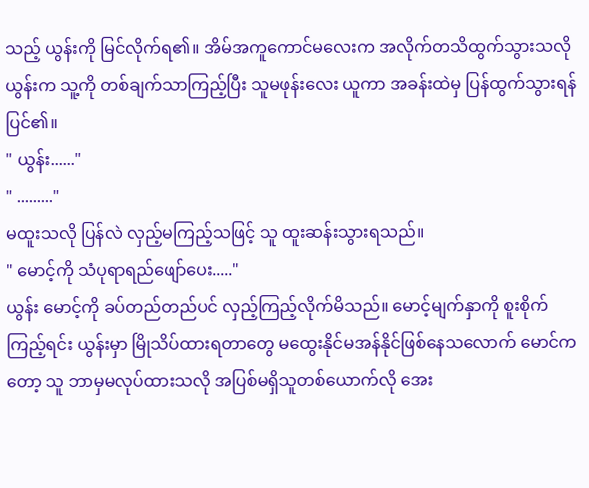သည့် ယွန်းကို မြင်လိုက်ရ၏။ အိမ်အကူကောင်မလေးက အလိုက်တသိထွက်သွားသလို ယွန်းက သူ့ကို တစ်ချက်သာကြည့်ပြီး သူမဖုန်းလေး ယူကာ အခန်းထဲမှ ပြန်ထွက်သွားရန်ပြင်၏။
" ယွန်း......"
" ........."
မထူးသလို ပြန်လဲ လှည့်မကြည့်သဖြင့် သူ ထူးဆန်းသွားရသည်။
" မောင့်ကို သံပုရာရည်ဖျော်ပေး....."
ယွန်း မောင့်ကို ခပ်တည်တည်ပင် လှည့်ကြည့်လိုက်မိသည်။ မောင့်မျက်နှာကို စူးစိုက်ကြည့်ရင်း ယွန်းမှာ မြိုသိပ်ထားရတာတွေ မထွေးနိုင်မအန်နိုင်ဖြစ်နေသလောက် မောင်ကတော့ သူ ဘာမှမလုပ်ထားသလို အပြစ်မရှိသူတစ်ယောက်လို အေး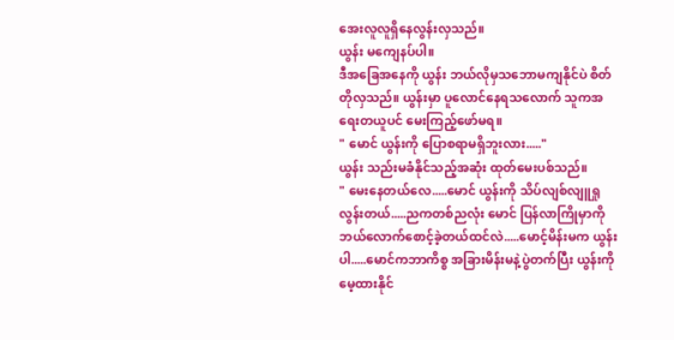အေးလူလူရှိနေလွန်းလှသည်။
ယွန်း မကျေနပ်ပါ။
ဒီအခြေအနေကို ယွန်း ဘယ်လိုမှသဘောမကျနိုင်ပဲ စိတ်တိုလှသည်။ ယွန်းမှာ ပူလောင်နေရသလောက် သူကအရေးတယူပင် မေးကြည့်ဖော်မရ။
" မောင် ယွန်းကို ပြောစရာမရှိဘူးလား....."
ယွန်း သည်းမခံနိုင်သည့်အဆုံး ထုတ်မေးပစ်သည်။
" မေးနေတယ်လေ.....မောင် ယွန်းကို သိပ်လျစ်လျူရှုလွန်းတယ်.....ညကတစ်ညလုံး မောင် ပြန်လာကြိုမှာကို ဘယ်လောက်စောင့်ခဲ့တယ်ထင်လဲ.....မောင့်မိန်းမက ယွန်းပါ.....မောင်ကဘာကိစ္စ အခြားမိန်းမနဲ့ပွဲတက်ပြီး ယွန်းကိုမေ့ထားနိုင်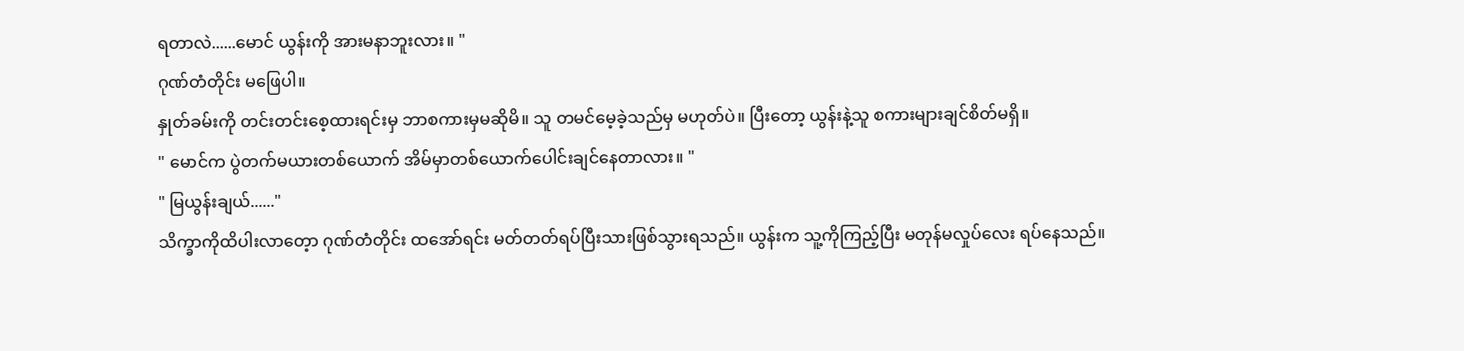ရတာလဲ......မောင် ယွန်းကို အားမနာဘူးလား။ "
ဂုဏ်တံတိုင်း မဖြေပါ။
နှုတ်ခမ်းကို တင်းတင်းစေ့ထားရင်းမှ ဘာစကားမှမဆိုမိ။ သူ တမင်မေ့ခဲ့သည်မှ မဟုတ်ပဲ။ ပြီးတော့ ယွန်းနဲ့သူ စကားများချင်စိတ်မရှိ။
" မောင်က ပွဲတက်မယားတစ်ယောက် အိမ်မှာတစ်ယောက်ပေါင်းချင်နေတာလား။ "
" မြယွန်းချယ်......"
သိက္ခာကိုထိပါးလာတေ့ာ ဂုဏ်တံတိုင်း ထအော်ရင်း မတ်တတ်ရပ်ပြီးသားဖြစ်သွားရသည်။ ယွန်းက သူ့ကိုကြည့်ပြီး မတုန်မလှုပ်လေး ရပ်နေသည်။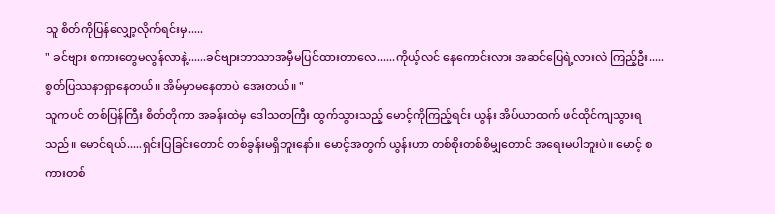သူ စိတ်ကိုပြန်လျှော့လိုက်ရင်းမှ.....
" ခင်ဗျား စကားတွေမလွန်လာနဲ့......ခင်ဗျားဘာသာအမှီမပြင်ထားတာလေ......ကိုယ့်လင် နေကောင်းလား အဆင်ပြေရဲ့လားလဲ ကြည့်ဦး.....စွတ်ပြဿနာရှာနေတယ်။ အိမ်မှာမနေတာပဲ အေးတယ်။ "
သူကပင် တစ်ပြန်ကြီး စိတ်တိုကာ အခန်းထဲမှ ဒေါသတကြီး ထွက်သွားသည့် မောင့်ကိုကြည့်ရင်း ယွန်း အိပ်ယာထက် ဖင်ထိုင်ကျသွားရသည်။ မောင်ရယ်.....ရှင်းပြခြင်းတောင် တစ်ခွန်းမရှိဘူးနော်။ မောင့်အတွက် ယွန်းဟာ တစ်စိုးတစ်စိမျှတောင် အရေးမပါဘူးပဲ။ မောင့် စကားတစ်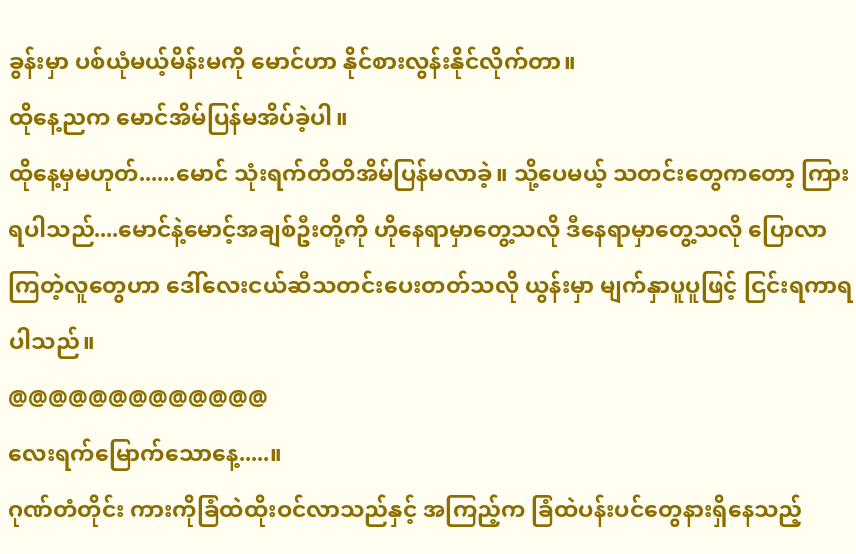ခွန်းမှာ ပစ်ယုံမယ့်မိန်းမကို မောင်ဟာ နိုင်စားလွန်းနိုင်လိုက်တာ။
ထိုနေ့ညက မောင်အိမ်ပြန်မအိပ်ခဲ့ပါ။
ထိုနေ့မှမဟုတ်......မောင် သုံးရက်တိတိအိမ်ပြန်မလာခဲ့။ သို့ပေမယ့် သတင်းတွေကတော့ ကြားရပါသည်....မောင်နဲ့မောင့်အချစ်ဦးတို့ကို ဟိုနေရာမှာတွေ့သလို ဒီနေရာမှာတွေ့သလို ပြောလာကြတဲ့လူတွေဟာ ဒေါ်လေးငယ်ဆီသတင်းပေးတတ်သလို ယွန်းမှာ မျက်နှာပူပူဖြင့် ငြင်းရကာရပါသည်။
@@@@@@@@@@@@@
လေးရက်မြောက်သောနေ့.....။
ဂုဏ်တံတိုင်း ကားကိုခြံထဲထိုးဝင်လာသည်နှင့် အကြည့်က ခြံထဲပန်းပင်တွေနားရှိနေသည့်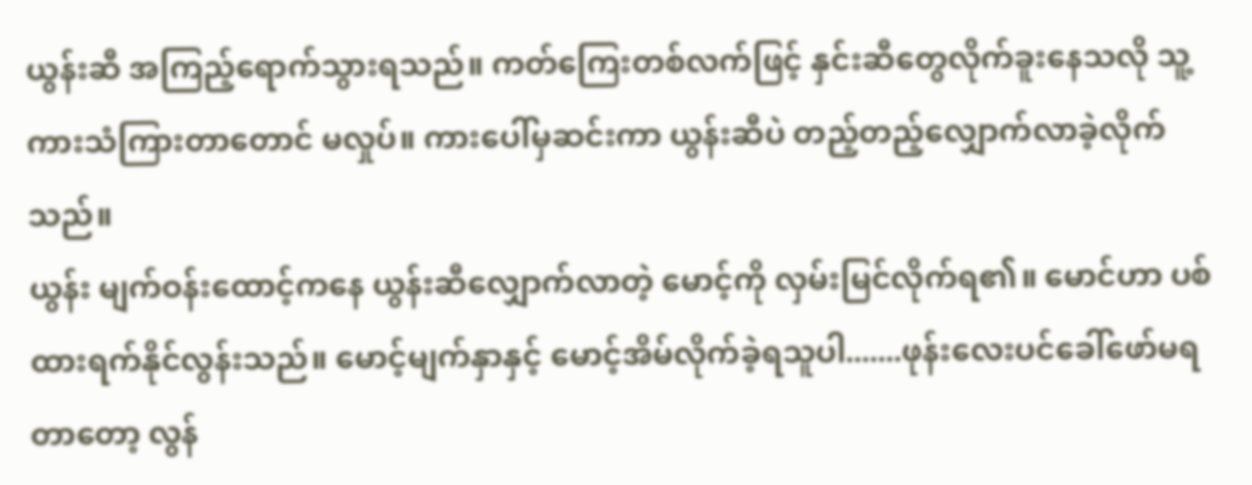ယွန်းဆီ အကြည့်ရောက်သွားရသည်။ ကတ်ကြေးတစ်လက်ဖြင့် နှင်းဆီတွေလိုက်ခူးနေသလို သူ့ကားသံကြားတာတောင် မလှုပ်။ ကားပေါ်မှဆင်းကာ ယွန်းဆီပဲ တည့်တည့်လျှောက်လာခဲ့လိုက်သည်။
ယွန်း မျက်ဝန်းထောင့်ကနေ ယွန်းဆီလျှောက်လာတဲ့ မောင့်ကို လှမ်းမြင်လိုက်ရ၏။ မောင်ဟာ ပစ်ထားရက်နိုင်လွန်းသည်။ မောင့်မျက်နှာနှင့် မောင့်အိမ်လိုက်ခဲ့ရသူပါ.......ဖုန်းလေးပင်ခေါ်ဖော်မရတာတော့ လွန်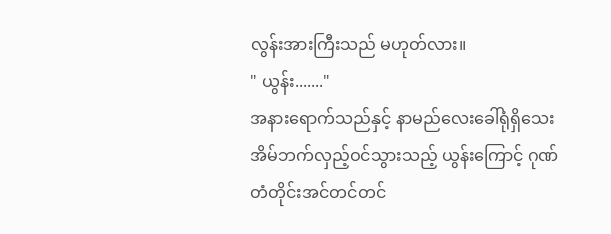လွန်းအားကြီးသည် မဟုတ်လား။
" ယွန်း......."
အနားရောက်သည်နှင့် နာမည်လေးခေါ်ရုံရှိသေး အိမ်ဘက်လှည့်ဝင်သွားသည့် ယွန်းကြောင့် ဂုဏ်တံတိုင်းအင်တင်တင်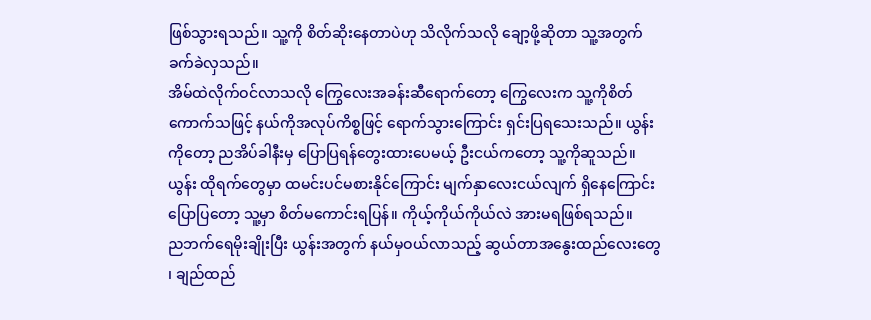ဖြစ်သွားရသည်။ သူ့ကို စိတ်ဆိုးနေတာပဲဟု သိလိုက်သလို ချော့ဖို့ဆိုတာ သူ့အတွက်ခက်ခဲလှသည်။
အိမ်ထဲလိုက်ဝင်လာသလို ကြွေလေးအခန်းဆီရောက်တော့ ကြွေလေးက သူ့ကိုစိတ်ကောက်သဖြင့် နယ်ကိုအလုပ်ကိစ္စဖြင့် ရောက်သွားကြောင်း ရှင်းပြရသေးသည်။ ယွန်းကိုတော့ ညအိပ်ခါနီးမှ ပြောပြရန်တွေးထားပေမယ့် ဦးငယ်ကတော့ သူ့ကိုဆူသည်။ ယွန်း ထိုရက်တွေမှာ ထမင်းပင်မစားနိုင်ကြောင်း မျက်နှာလေးငယ်လျက် ရှိနေကြောင်း ပြောပြတော့ သူ့မှာ စိတ်မကောင်းရပြန်။ ကိုယ့်ကိုယ်ကိုယ်လဲ အားမရဖြစ်ရသည်။
ညဘက်ရေမိုးချိုးပြီး ယွန်းအတွက် နယ်မှဝယ်လာသည့် ဆွယ်တာအနွေးထည်လေးတွေ ၊ ချည်ထည်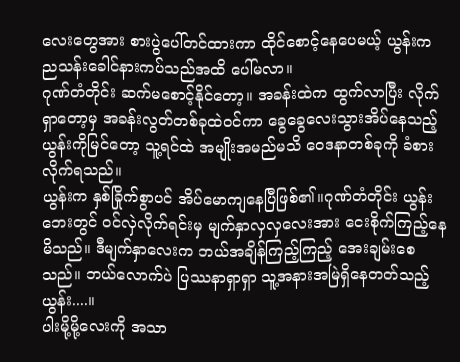လေးတွေအား စားပွဲပေါ်တင်ထားကာ ထိုင်စောင့်နေပေမယ့် ယွန်းက ညသန်းခေါင်နားကပ်သည်အထိ ပေါ်မလာ။
ဂုဏ်တံတိုင်း ဆက်မစောင့်နိုင်တော့။ အခန်းထဲက ထွက်လာပြီး လိုက်ရှာတော့မှ အခန်းလွတ်တစ်ခုထဲဝင်ကာ ခွေခွေလေးသွားအိပ်နေသည့် ယွန်းကိုမြင်တော့ သူ့ရင်ထဲ အမျိုးအမည်မသိ ဝေဒနာတစ်ခုကို ခံစားလိုက်ရသည်။
ယွန်းက နှစ်ခြိုက်စွာပင် အိပ်မောကျနေပြီဖြစ်၏။ဂုဏ်တံတိုင်း ယွန်းဘေးတွင် ဝင်လှဲလိုက်ရင်းမှ မျက်နှာလှလှလေးအား ငေးစိုက်ကြည့်နေမိသည်။ ဒီမျက်နှာလေးက ဘယ်အချိန်ကြည့်ကြည့် အေးချမ်းစေသည်။ ဘယ်လောက်ပဲ ပြဿနာရှာရှာ သူ့အနားအမြဲရှိနေတတ်သည့် ယွန်း....။
ပါးမို့မို့လေးကို အသာ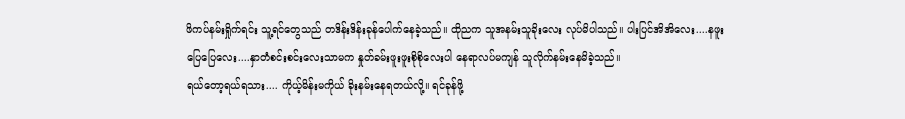ဖိကပ်နမ်းရှိုက်ရင်း သူ့ရင်တွေသည် တဒိန်းဒိန်းခုန်ပေါက်နေခဲ့သည်။ ထိုညက သူအနမ်းသူခိုးလေး လုပ်မိပါသည်။ ပါးပြင်အိအိလေး....နဖူးပြေပြေလေး....နှာတံစင်းစင်းလေးသာမက နှုတ်ခမ်းဖူးဖူးစိုစိုလေးပါ နေရာလပ်မကျန် သူလိုက်နမ်းနေမိခဲ့သည်။
ရယ်တော့ရယ်ရသား.... ကိုယ့်မိန်းမကိုယ် ခိုးနမ်းနေရတယ်လို့။ ရင်ခုန်ဖို့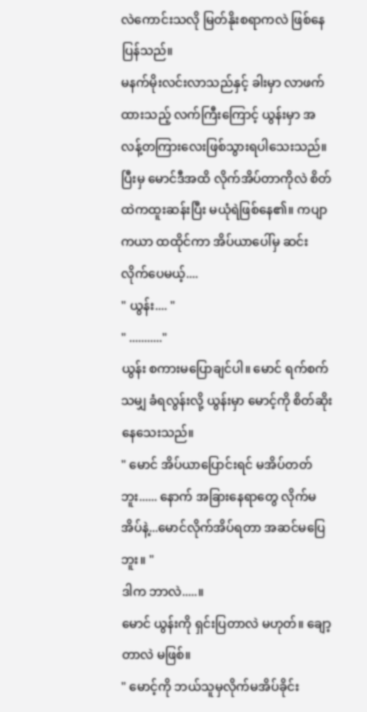လဲကောင်းသလို မြတ်နိုးစရာကလဲ ဖြစ်နေပြန်သည်။
မနက်မိုးလင်းလာသည်နှင့် ခါးမှာ လာဖက်ထားသည့် လက်ကြီးကြောင့် ယွန်းမှာ အလန့်တကြားလေးဖြစ်သွားရပါသေးသည်။ ပြီးမှ မောင်ဒီအထိ လိုက်အိပ်တာကိုလဲ စိတ်ထဲကထူးဆန်းပြီး မယုံရဲဖြစ်နေ၏။ ကပျာကယာ ထထိုင်ကာ အိပ်ယာပေါ်မှ ဆင်းလိုက်ပေမယ့်....
" ယွန်း.... "
" ..........."
ယွန်း စကားမပြောချင်ပါ။ မောင် ရက်စက်သမျှ ခံရလွန်းလို့ ယွန်းမှာ မောင့်ကို စိတ်ဆိုးနေသေးသည်။
" မောင် အိပ်ယာပြောင်းရင် မအိပ်တတ်ဘူး...... နောက် အခြားနေရာတွေ လိုက်မအိပ်နဲ့...မောင်လိုက်အိပ်ရတာ အဆင်မပြေဘူး။ "
ဒါက ဘာလဲ.....။
မောင် ယွန်းကို ရှင်းပြတာလဲ မဟုတ်။ ချော့တာလဲ မဖြစ်။
" မောင့်ကို ဘယ်သူမှလိုက်မအိပ်ခိုင်း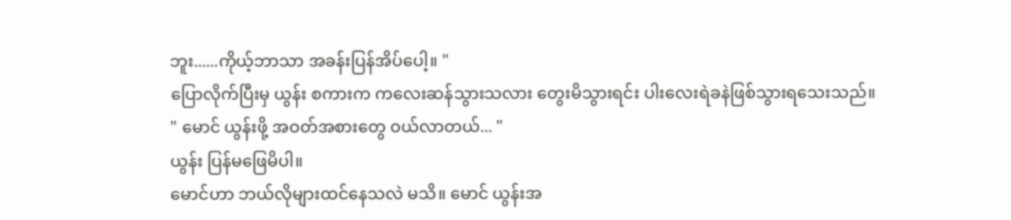ဘူး......ကိုယ့်ဘာသာ အခန်းပြန်အိပ်ပေါ့။ "
ပြောလိုက်ပြီးမှ ယွန်း စကားက ကလေးဆန်သွားသလား တွေးမိသွားရင်း ပါးလေးရဲခနဲဖြစ်သွားရသေးသည်။
" မောင် ယွန်းဖို့ အဝတ်အစားတွေ ဝယ်လာတယ်... "
ယွန်း ပြန်မဖြေမိပါ။
မောင်ဟာ ဘယ်လိုများထင်နေသလဲ မသိ။ မောင် ယွန်းအ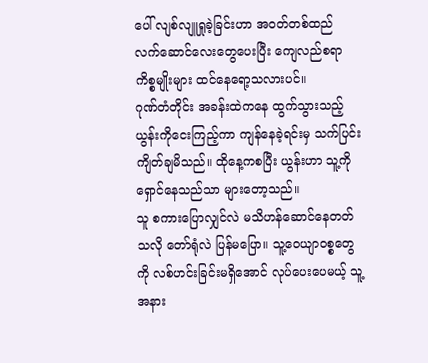ပေါ် လျစ်လျူရှုခဲ့ခြင်းဟာ အဝတ်တစ်ထည် လက်ဆောင်လေးတွေပေးပြီး ကျေလည်စရာ ကိစ္စမျိုးများ ထင်နေရော့သလားပင်။
ဂုဏ်တံတိုင်း အခန်းထဲကနေ ထွက်သွားသည့် ယွန်းကိုငေးကြည့်ကာ ကျန်နေခဲ့ရင်းမှ သက်ပြင်းကျိတ်ချမိသည်။ ထိုနေ့ကစပြီး ယွန်းဟာ သူ့ကို ရှောင်နေသည်သာ များတော့သည်။
သူ စကားပြောလျှင်လဲ မသိဟန်ဆောင်နေတတ်သလို တော်ရုံလဲ ပြန်မပြော။ သူ့ဝေယျာဝစ္စတွေကို လစ်ဟင်းခြင်းမရှိအောင် လုပ်ပေးပေမယ့် သူ့အနား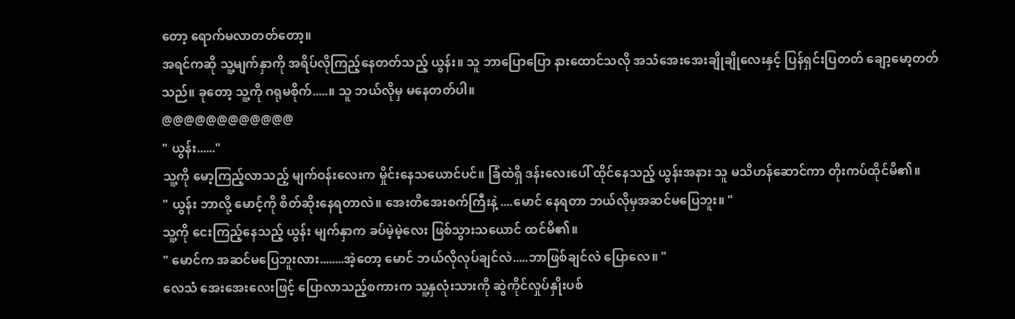တော့ ရောက်မလာတတ်တော့။
အရင်ကဆို သူ့မျက်နှာကို အရိပ်လိုကြည့်နေတတ်သည့် ယွန်း။ သူ ဘာပြောပြော နားထောင်သလို အသံအေးအေးချိုချိုလေးနှင့် ပြန်ရှင်းပြတတ် ချော့မော့တတ်သည်။ ခုတော့ သူ့ကို ဂရုမစိုက်.....။ သူ ဘယ်လိုမှ မနေတတ်ပါ။
@@@@@@@@@@@@
" ယွန်း......"
သူ့ကို မော့ကြည့်လာသည့် မျက်ဝန်းလေးက မှိုင်းနေသယောင်ပင်။ ခြံထဲရှိ ဒန်းလေးပေါ် ထိုင်နေသည့် ယွန်းအနား သူ မသိဟန်ဆောင်ကာ တိုးကပ်ထိုင်မိ၏။
" ယွန်း ဘာလို့ မောင့်ကို စိတ်ဆိုးနေရတာလဲ။ အေးတိအေးစက်ကြီးနဲ့ ....မောင် နေရတာ ဘယ်လိုမှအဆင်မပြေဘူး။ "
သူ့ကို ငေးကြည့်နေသည့် ယွန်း မျက်နှာက ခပ်မဲ့မဲ့လေး ဖြစ်သွားသယောင် ထင်မိ၏။
" မောင်က အဆင်မပြေဘူးလား........အဲ့တော့ မောင် ဘယ်လိုလုပ်ချင်လဲ.....ဘာဖြစ်ချင်လဲ ပြောလေ။ "
လေသံ အေးအေးလေးဖြင့် ပြောလာသည့်စကားက သူ့နှလုံးသားကို ဆွဲကိုင်လှုပ်နှိုးပစ်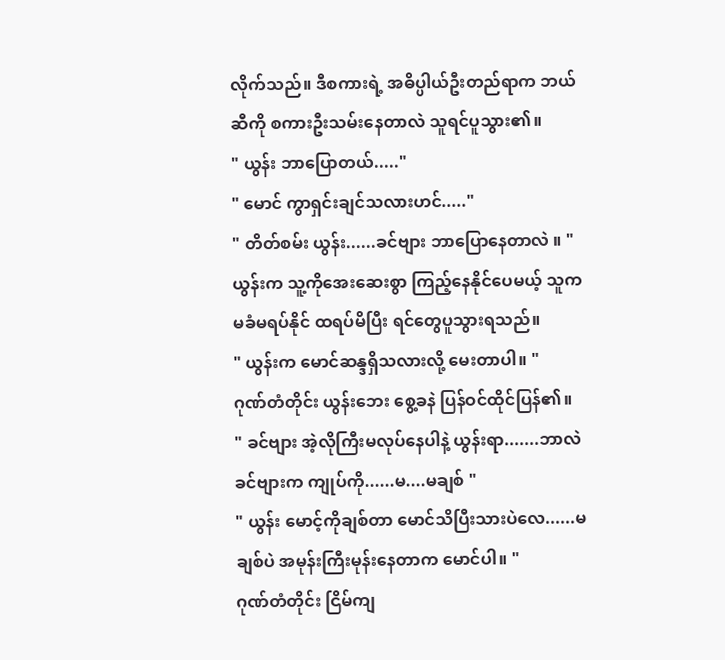လိုက်သည်။ ဒီစကားရဲ့ အဓိပ္ပါယ်ဦးတည်ရာက ဘယ်ဆီကို စကားဦးသမ်းနေတာလဲ သူရင်ပူသွား၏။
" ယွန်း ဘာပြောတယ်....."
" မောင် ကွာရှင်းချင်သလားဟင်....."
" တိတ်စမ်း ယွန်း......ခင်ဗျား ဘာပြောနေတာလဲ ။ "
ယွန်းက သူ့ကိုအေးဆေးစွာ ကြည့်နေနိုင်ပေမယ့် သူက မခံမရပ်နိုင် ထရပ်မိပြီး ရင်တွေပူသွားရသည်။
" ယွန်းက မောင်ဆန္ဒရှိသလားလို့ မေးတာပါ။ "
ဂုဏ်တံတိုင်း ယွန်းဘေး စွေ့ခနဲ ပြန်ဝင်ထိုင်ပြန်၏။
" ခင်ဗျား အဲ့လိုကြီးမလုပ်နေပါနဲ့ ယွန်းရာ.......ဘာလဲ ခင်ဗျားက ကျုပ်ကို......မ....မချစ် "
" ယွန်း မောင့်ကိုချစ်တာ မောင်သိပြီးသားပဲလေ......မချစ်ပဲ အမုန်းကြီးမုန်းနေတာက မောင်ပါ။ "
ဂုဏ်တံတိုင်း ငြိမ်ကျ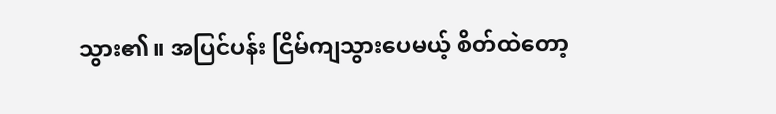သွား၏။ အပြင်ပန်း ငြိမ်ကျသွားပေမယ့် စိတ်ထဲတော့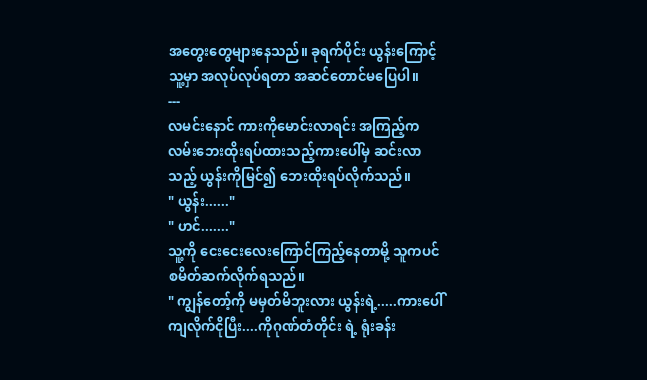အတွေးတွေများနေသည်။ ခုရက်ပိုင်း ယွန်းကြောင့် သူ့မှာ အလုပ်လုပ်ရတာ အဆင်တောင်မပြေပါ။
---
လမင်းနောင် ကားကိုမောင်းလာရင်း အကြည့်က လမ်းဘေးထိုးရပ်ထားသည့်ကားပေါ်မှ ဆင်းလာသည့် ယွန်းကိုမြင်၍ ဘေးထိုးရပ်လိုက်သည်။
" ယွန်း......"
" ဟင်......."
သူ့ကို ငေးငေးလေးကြောင်ကြည့်နေတာမို့ သူကပင် စမိတ်ဆက်လိုက်ရသည်။
" ကျွန်တော့်ကို မမှတ်မိဘူးလား ယွန်းရဲ့.....ကားပေါ်ကျလိုက်ငိုပြီး....ကိုဂုဏ်တံတိုင်း ရဲ့ ရုံးခန်း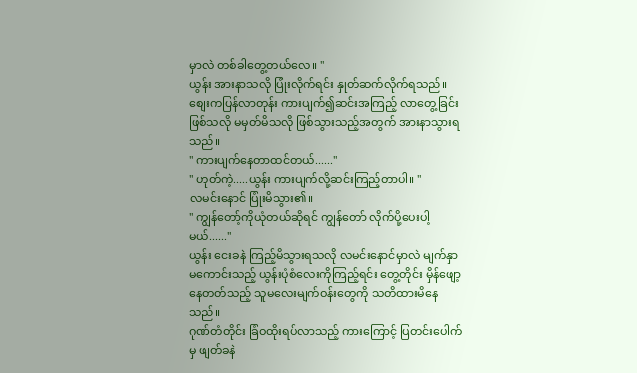မှာလဲ တစ်ခါတွေ့တယ်လေ။ "
ယွန်း အားနာသလို ပြုံးလိုက်ရင်း နှုတ်ဆက်လိုက်ရသည်။ စျေးကပြန်လာတုန်း ကားပျက်၍ဆင်းအကြည့် လာတွေ့ခြင်းဖြစ်သလို မမှတ်မိသလို ဖြစ်သွားသည့်အတွက် အားနာသွားရသည်။
" ကားပျက်နေတာထင်တယ်......"
" ဟုတ်ကဲ့.....ယွန်း ကားပျက်လို့ဆင်းကြည့်တာပါ။ "
လမင်းနောင် ပြုံးမိသွား၏။
" ကျွန်တော့်ကိုယုံတယ်ဆိုရင် ကျွန်တော် လိုက်ပို့ပေးပါ့မယ်......"
ယွန်း ငေးခနဲ ကြည့်မိသွားရသလို လမင်းနောင်မှာလဲ မျက်နှာမကောင်းသည့် ယွန်းပုံစံလေးကိုကြည့်ရင်း တွေ့တိုင်း မှိန်ဖျော့နေတတ်သည့် သူမလေးမျက်ဝန်းတွေကို သတိထားမိနေသည်။
ဂုဏ်တံတိုင်း ခြံဝထိုးရပ်လာသည့် ကားကြောင့် ပြတင်းပေါက်မှ ဖျတ်ခနဲ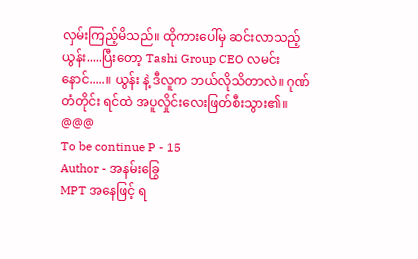လှမ်းကြည့်မိသည်။ ထိုကားပေါ်မှ ဆင်းလာသည့် ယွန်း.....ပြီးတော့ Tashi Group CEO လမင်းနောင်.....။ ယွန်း နဲ့ ဒီလူက ဘယ်လိုသိတာလဲ။ ဂုဏ်တံတိုင်း ရင်ထဲ အပူလှိုင်းလေးဖြတ်စီးသွား၏။
@@@
To be continue P - 15
Author - အနမ်းခြွေ
MPT အနေဖြင့် ရ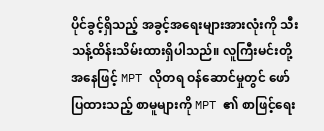ပိုင်ခွင့်ရှိသည့် အခွင့်အရေးများအားလုံးကို သီးသန့်ထိန်းသိမ်းထားရှိပါသည်။ လူကြီးမင်းတို့အနေဖြင့် MPT လိုတရ ဝန်ဆောင်မှုတွင် ဖော်ပြထားသည့် စာမူများကို MPT ၏ စာဖြင့်ရေး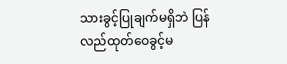သားခွင့်ပြုချက်မရှိဘဲ ပြန်လည်ထုတ်ဝေခွင့်မ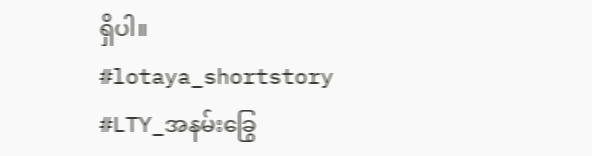ရှိပါ။
#lotaya_shortstory
#LTY_အနမ်းခြွေ